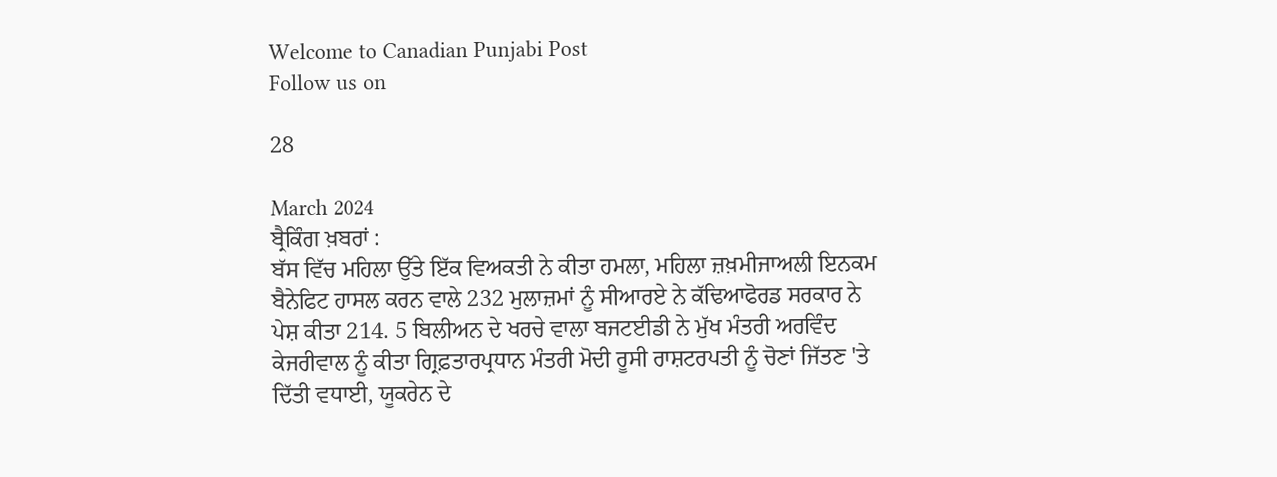Welcome to Canadian Punjabi Post
Follow us on

28

March 2024
ਬ੍ਰੈਕਿੰਗ ਖ਼ਬਰਾਂ :
ਬੱਸ ਵਿੱਚ ਮਹਿਲਾ ਉੱਤੇ ਇੱਕ ਵਿਅਕਤੀ ਨੇ ਕੀਤਾ ਹਮਲਾ, ਮਹਿਲਾ ਜ਼ਖ਼ਮੀਜਾਅਲੀ ਇਨਕਮ ਬੈਨੇਫਿਟ ਹਾਸਲ ਕਰਨ ਵਾਲੇ 232 ਮੁਲਾਜ਼ਮਾਂ ਨੂੰ ਸੀਆਰਏ ਨੇ ਕੱਢਿਆਫੋਰਡ ਸਰਕਾਰ ਨੇ ਪੇਸ਼ ਕੀਤਾ 214. 5 ਬਿਲੀਅਨ ਦੇ ਖਰਚੇ ਵਾਲਾ ਬਜਟਈਡੀ ਨੇ ਮੁੱਖ ਮੰਤਰੀ ਅਰਵਿੰਦ ਕੇਜਰੀਵਾਲ ਨੂੰ ਕੀਤਾ ਗ੍ਰਿਫ਼ਤਾਰਪ੍ਰਧਾਨ ਮੰਤਰੀ ਮੋਦੀ ਰੂਸੀ ਰਾਸ਼ਟਰਪਤੀ ਨੂੰ ਚੋਣਾਂ ਜਿੱਤਣ 'ਤੇ ਦਿੱਤੀ ਵਧਾਈ, ਯੂਕਰੇਨ ਦੇ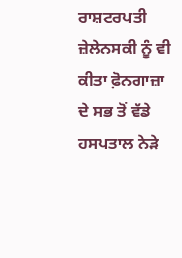ਰਾਸ਼ਟਰਪਤੀ ਜ਼ੇਲੇਨਸਕੀ ਨੂੰ ਵੀ ਕੀਤਾ ਫ਼ੋਨਗਾਜ਼ਾ ਦੇ ਸਭ ਤੋਂ ਵੱਡੇ ਹਸਪਤਾਲ ਨੇੜੇ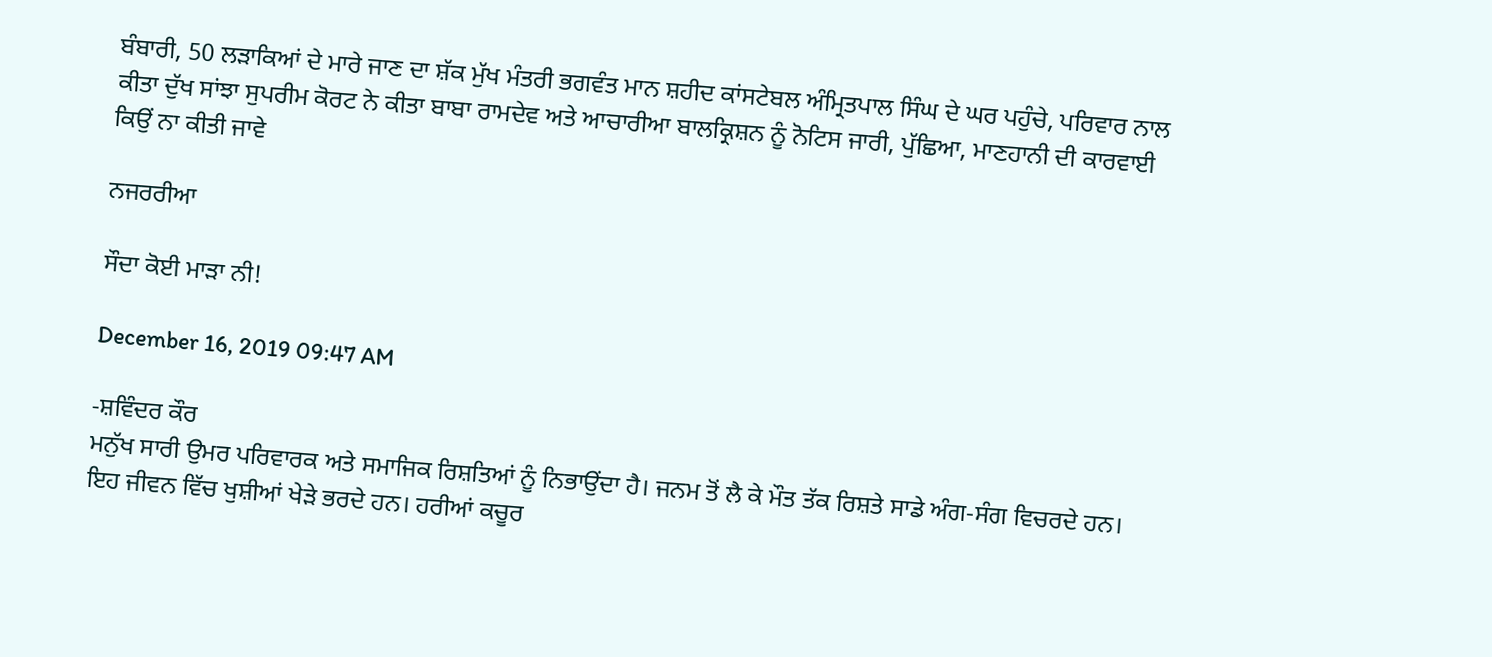ਬੰਬਾਰੀ, 50 ਲੜਾਕਿਆਂ ਦੇ ਮਾਰੇ ਜਾਣ ਦਾ ਸ਼ੱਕ ਮੁੱਖ ਮੰਤਰੀ ਭਗਵੰਤ ਮਾਨ ਸ਼ਹੀਦ ਕਾਂਸਟੇਬਲ ਅੰਮ੍ਰਿਤਪਾਲ ਸਿੰਘ ਦੇ ਘਰ ਪਹੁੰਚੇ, ਪਰਿਵਾਰ ਨਾਲ ਕੀਤਾ ਦੁੱਖ ਸਾਂਝਾ ਸੁਪਰੀਮ ਕੋਰਟ ਨੇ ਕੀਤਾ ਬਾਬਾ ਰਾਮਦੇਵ ਅਤੇ ਆਚਾਰੀਆ ਬਾਲਕ੍ਰਿਸ਼ਨ ਨੂੰ ਨੋਟਿਸ ਜਾਰੀ, ਪੁੱਛਿਆ, ਮਾਣਹਾਨੀ ਦੀ ਕਾਰਵਾਈ ਕਿਉਂ ਨਾ ਕੀਤੀ ਜਾਵੇ

ਨਜਰਰੀਆ

ਸੌਦਾ ਕੋਈ ਮਾੜਾ ਨੀ!

December 16, 2019 09:47 AM

-ਸ਼ਵਿੰਦਰ ਕੌਰ
ਮਨੁੱਖ ਸਾਰੀ ਉਮਰ ਪਰਿਵਾਰਕ ਅਤੇ ਸਮਾਜਿਕ ਰਿਸ਼ਤਿਆਂ ਨੂੰ ਨਿਭਾਉਂਦਾ ਹੈ। ਜਨਮ ਤੋਂ ਲੈ ਕੇ ਮੌਤ ਤੱਕ ਰਿਸ਼ਤੇ ਸਾਡੇ ਅੰਗ-ਸੰਗ ਵਿਚਰਦੇ ਹਨ। ਇਹ ਜੀਵਨ ਵਿੱਚ ਖੁਸ਼ੀਆਂ ਖੇੜੇ ਭਰਦੇ ਹਨ। ਹਰੀਆਂ ਕਚੂਰ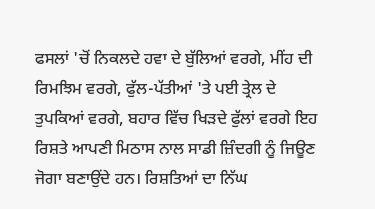ਫਸਲਾਂ 'ਚੋਂ ਨਿਕਲਦੇ ਹਵਾ ਦੇ ਬੁੱਲਿਆਂ ਵਰਗੇ, ਮੀਂਹ ਦੀ ਰਿਮਝਿਮ ਵਰਗੇ, ਫੁੱਲ-ਪੱਤੀਆਂ 'ਤੇ ਪਈ ਤ੍ਰੇਲ ਦੇ ਤੁਪਕਿਆਂ ਵਰਗੇ, ਬਹਾਰ ਵਿੱਚ ਖਿੜਦੇ ਫੁੱਲਾਂ ਵਰਗੇ ਇਹ ਰਿਸ਼ਤੇ ਆਪਣੀ ਮਿਠਾਸ ਨਾਲ ਸਾਡੀ ਜ਼ਿੰਦਗੀ ਨੂੰ ਜਿਊਣ ਜੋਗਾ ਬਣਾਉਂਦੇ ਹਨ। ਰਿਸ਼ਤਿਆਂ ਦਾ ਨਿੱਘ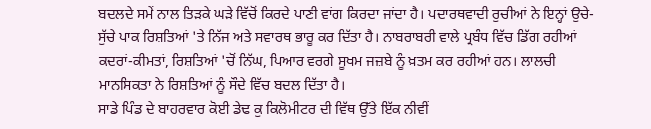ਬਦਲਦੇ ਸਮੇਂ ਨਾਲ ਤਿੜਕੇ ਘੜੇ ਵਿੱਚੋਂ ਕਿਰਦੇ ਪਾਣੀ ਵਾਂਗ ਕਿਰਦਾ ਜਾਂਦਾ ਹੈ। ਪਦਾਰਥਵਾਦੀ ਰੁਚੀਆਂ ਨੇ ਇਨ੍ਹਾਂ ਉਚੇ-ਸੁੱਚੇ ਪਾਕ ਰਿਸ਼ਤਿਆਂ 'ਤੇ ਨਿੱਜ ਅਤੇ ਸਵਾਰਥ ਭਾਰੂ ਕਰ ਦਿੱਤਾ ਹੈ। ਨਾਬਰਾਬਰੀ ਵਾਲੇ ਪ੍ਰਬੰਧ ਵਿੱਚ ਡਿੱਗ ਰਹੀਆਂ ਕਦਰਾਂ-ਕੀਮਤਾਂ, ਰਿਸ਼ਤਿਆਂ 'ਚੋਂ ਨਿੱਘ, ਪਿਆਰ ਵਰਗੇ ਸੂਖਮ ਜਜ਼ਬੇ ਨੂੰ ਖ਼ਤਮ ਕਰ ਰਹੀਆਂ ਹਨ। ਲਾਲਚੀ ਮਾਨਸਿਕਤਾ ਨੇ ਰਿਸ਼ਤਿਆਂ ਨੂੰ ਸੌਦੇ ਵਿੱਚ ਬਦਲ ਦਿੱਤਾ ਹੈ।
ਸਾਡੇ ਪਿੰਡ ਦੇ ਬਾਹਰਵਾਰ ਕੋਈ ਡੇਢ ਕੁ ਕਿਲੋਮੀਟਰ ਦੀ ਵਿੱਥ ਉੱਤੇ ਇੱਕ ਨੀਵੀਂ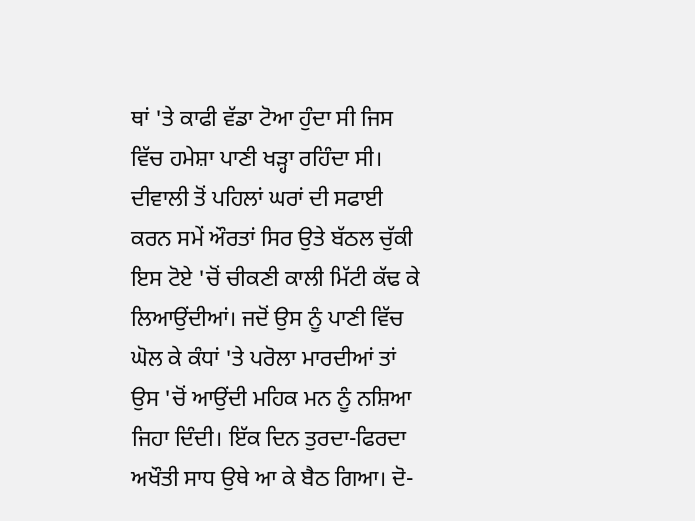ਥਾਂ 'ਤੇ ਕਾਫੀ ਵੱਡਾ ਟੋਆ ਹੁੰਦਾ ਸੀ ਜਿਸ ਵਿੱਚ ਹਮੇਸ਼ਾ ਪਾਣੀ ਖੜ੍ਹਾ ਰਹਿੰਦਾ ਸੀ। ਦੀਵਾਲੀ ਤੋਂ ਪਹਿਲਾਂ ਘਰਾਂ ਦੀ ਸਫਾਈ ਕਰਨ ਸਮੇਂ ਔਰਤਾਂ ਸਿਰ ਉਤੇ ਬੱਠਲ ਚੁੱਕੀ ਇਸ ਟੋਏ 'ਚੋਂ ਚੀਕਣੀ ਕਾਲੀ ਮਿੱਟੀ ਕੱਢ ਕੇ ਲਿਆਉਂਦੀਆਂ। ਜਦੋਂ ਉਸ ਨੂੰ ਪਾਣੀ ਵਿੱਚ ਘੋਲ ਕੇ ਕੰਧਾਂ 'ਤੇ ਪਰੋਲਾ ਮਾਰਦੀਆਂ ਤਾਂ ਉਸ 'ਚੋਂ ਆਉਂਦੀ ਮਹਿਕ ਮਨ ਨੂੰ ਨਸ਼ਿਆ ਜਿਹਾ ਦਿੰਦੀ। ਇੱਕ ਦਿਨ ਤੁਰਦਾ-ਫਿਰਦਾ ਅਖੌਤੀ ਸਾਧ ਉਥੇ ਆ ਕੇ ਬੈਠ ਗਿਆ। ਦੋ-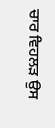ਚਾਰ ਵਿਹਲੜ ਉਸ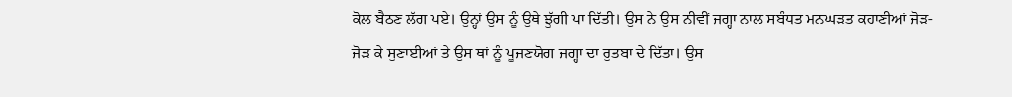ਕੋਲ ਬੈਠਣ ਲੱਗ ਪਏ। ਉਨ੍ਹਾਂ ਉਸ ਨੂੰ ਉਥੇ ਝੁੱਗੀ ਪਾ ਦਿੱਤੀ। ਉਸ ਨੇ ਉਸ ਨੀਵੀਂ ਜਗ੍ਹਾ ਨਾਲ ਸਬੰਧਤ ਮਨਘੜਤ ਕਹਾਣੀਆਂ ਜੋੜ-ਜੋੜ ਕੇ ਸੁਣਾਈਆਂ ਤੇ ਉਸ ਥਾਂ ਨੂੰ ਪੂਜਣਯੋਗ ਜਗ੍ਹਾ ਦਾ ਰੁਤਬਾ ਦੇ ਦਿੱਤਾ। ਉਸ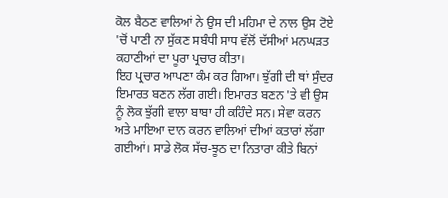ਕੋਲ ਬੈਠਣ ਵਾਲਿਆਂ ਨੇ ਉਸ ਦੀ ਮਹਿਮਾ ਦੇ ਨਾਲ ਉਸ ਟੋਏ 'ਚੋਂ ਪਾਣੀ ਨਾ ਸੁੱਕਣ ਸਬੰਧੀ ਸਾਧ ਵੱਲੋਂ ਦੱਸੀਆਂ ਮਨਘੜਤ ਕਹਾਣੀਆਂ ਦਾ ਪੂਰਾ ਪ੍ਰਚਾਰ ਕੀਤਾ।
ਇਹ ਪ੍ਰਚਾਰ ਆਪਣਾ ਕੰਮ ਕਰ ਗਿਆ। ਝੁੱਗੀ ਦੀ ਥਾਂ ਸੁੰਦਰ ਇਮਾਰਤ ਬਣਨ ਲੱਗ ਗਈ। ਇਮਾਰਤ ਬਣਨ 'ਤੇ ਵੀ ਉਸ ਨੂੰ ਲੋਕ ਝੁੱਗੀ ਵਾਲਾ ਬਾਬਾ ਹੀ ਕਹਿੰਦੇ ਸਨ। ਸੇਵਾ ਕਰਨ ਅਤੇ ਮਾਇਆ ਦਾਨ ਕਰਨ ਵਾਲਿਆਂ ਦੀਆਂ ਕਤਾਰਾਂ ਲੱਗਾ ਗਈਆਂ। ਸਾਡੇ ਲੋਕ ਸੱਚ-ਝੂਠ ਦਾ ਨਿਤਾਰਾ ਕੀਤੇ ਬਿਨਾਂ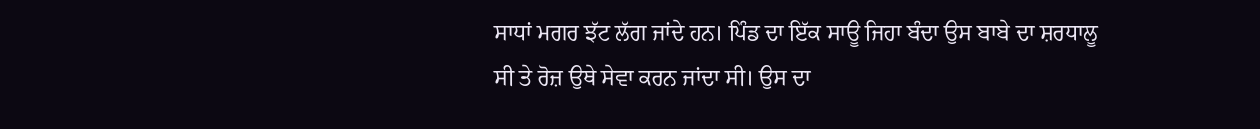ਸਾਧਾਂ ਮਗਰ ਝੱਟ ਲੱਗ ਜਾਂਦੇ ਹਨ। ਪਿੰਡ ਦਾ ਇੱਕ ਸਾਊ ਜਿਹਾ ਬੰਦਾ ਉਸ ਬਾਬੇ ਦਾ ਸ਼ਰਧਾਲੂ ਸੀ ਤੇ ਰੋਜ਼ ਉਥੇ ਸੇਵਾ ਕਰਨ ਜਾਂਦਾ ਸੀ। ਉਸ ਦਾ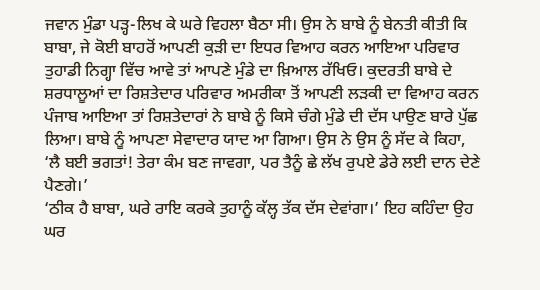ਜਵਾਨ ਮੁੰਡਾ ਪੜ੍ਹ-ਲਿਖ ਕੇ ਘਰੇ ਵਿਹਲਾ ਬੈਠਾ ਸੀ। ਉਸ ਨੇ ਬਾਬੇ ਨੂੰ ਬੇਨਤੀ ਕੀਤੀ ਕਿ ਬਾਬਾ, ਜੇ ਕੋਈ ਬਾਹਰੋਂ ਆਪਣੀ ਕੁੜੀ ਦਾ ਇਧਰ ਵਿਆਹ ਕਰਨ ਆਇਆ ਪਰਿਵਾਰ ਤੁਹਾਡੀ ਨਿਗ੍ਹਾ ਵਿੱਚ ਆਵੇ ਤਾਂ ਆਪਣੇ ਮੁੰਡੇ ਦਾ ਖ਼ਿਆਲ ਰੱਖਿਓ। ਕੁਦਰਤੀ ਬਾਬੇ ਦੇ ਸ਼ਰਧਾਲੂਆਂ ਦਾ ਰਿਸ਼ਤੇਦਾਰ ਪਰਿਵਾਰ ਅਮਰੀਕਾ ਤੋਂ ਆਪਣੀ ਲੜਕੀ ਦਾ ਵਿਆਹ ਕਰਨ ਪੰਜਾਬ ਆਇਆ ਤਾਂ ਰਿਸ਼ਤੇਦਾਰਾਂ ਨੇ ਬਾਬੇ ਨੂੰ ਕਿਸੇ ਚੰਗੇ ਮੁੰਡੇ ਦੀ ਦੱਸ ਪਾਉਣ ਬਾਰੇ ਪੁੱਛ ਲਿਆ। ਬਾਬੇ ਨੂੰ ਆਪਣਾ ਸੇਵਾਦਾਰ ਯਾਦ ਆ ਗਿਆ। ਉਸ ਨੇ ਉਸ ਨੂੰ ਸੱਦ ਕੇ ਕਿਹਾ, ‘ਲੈ ਬਈ ਭਗਤਾਂ! ਤੇਰਾ ਕੰਮ ਬਣ ਜਾਵਗਾ, ਪਰ ਤੈਨੂੰ ਛੇ ਲੱਖ ਰੁਪਏ ਡੇਰੇ ਲਈ ਦਾਨ ਦੇਣੇ ਪੈਣਗੇ।’
‘ਠੀਕ ਹੈ ਬਾਬਾ, ਘਰੇ ਰਾਇ ਕਰਕੇ ਤੁਹਾਨੂੰ ਕੱਲ੍ਹ ਤੱਕ ਦੱਸ ਦੇਵਾਂਗਾ।’ ਇਹ ਕਹਿੰਦਾ ਉਹ ਘਰ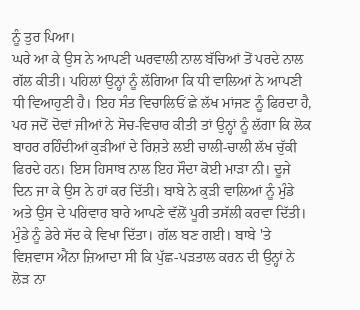ਨੂੰ ਤੁਰ ਪਿਆ।
ਘਰੇ ਆ ਕੇ ਉਸ ਨੇ ਆਪਣੀ ਘਰਵਾਲੀ ਨਾਲ ਬੱਚਿਆਂ ਤੋਂ ਪਰਦੇ ਨਾਲ ਗੱਲ ਕੀਤੀ। ਪਹਿਲਾਂ ਉਨ੍ਹਾਂ ਨੂੰ ਲੱਗਿਆ ਕਿ ਧੀ ਵਾਲਿਆਂ ਨੇ ਆਪਣੀ ਧੀ ਵਿਆਹੁਣੀ ਹੈ। ਇਹ ਸੰਤ ਵਿਚਾਲਿਓਂ ਛੇ ਲੱਖ ਮਾਂਜਣ ਨੂੰ ਫਿਰਦਾ ਹੈ, ਪਰ ਜਦੋਂ ਦੋਵਾਂ ਜੀਆਂ ਨੇ ਸੋਚ-ਵਿਚਾਰ ਕੀਤੀ ਤਾਂ ਉਨ੍ਹਾਂ ਨੂੰ ਲੱਗਾ ਕਿ ਲੋਕ ਬਾਹਰ ਰਹਿੰਦੀਆਂ ਕੁੜੀਆਂ ਦੇ ਰਿਸ਼ਤੇ ਲਈ ਚਾਲੀ-ਚਾਲੀ ਲੱਖ ਚੁੱਕੀ ਫਿਰਦੇ ਹਨ। ਇਸ ਹਿਸਾਬ ਨਾਲ ਇਹ ਸੌਦਾ ਕੋਈ ਮਾੜਾ ਨੀ। ਦੂਜੇ ਦਿਨ ਜਾ ਕੇ ਉਸ ਨੇ ਹਾਂ ਕਰ ਦਿੱਤੀ। ਬਾਬੇ ਨੇ ਕੁੜੀ ਵਾਲਿਆਂ ਨੂੰ ਮੁੰਡੇ ਅਤੇ ਉਸ ਦੇ ਪਰਿਵਾਰ ਬਾਰੇ ਆਪਣੇ ਵੱਲੋਂ ਪੂਰੀ ਤਸੱਲੀ ਕਰਵਾ ਦਿੱਤੀ। ਮੁੰਡੇ ਨੂੰ ਡੇਰੇ ਸੱਦ ਕੇ ਵਿਖਾ ਦਿੱਤਾ। ਗੱਲ ਬਣ ਗਈ। ਬਾਬੇ 'ਤੇ ਵਿਸ਼ਵਾਸ ਐਂਨਾ ਜ਼ਿਆਦਾ ਸੀ ਕਿ ਪੁੱਛ-ਪੜਤਾਲ ਕਰਨ ਦੀ ਉਨ੍ਹਾਂ ਨੇ ਲੋੜ ਨਾ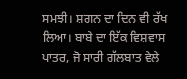ਸਮਝੀ। ਸ਼ਗਨ ਦਾ ਦਿਨ ਵੀ ਰੱਖ ਲਿਆ। ਬਾਬੇ ਦਾ ਇੱਕ ਵਿਸ਼ਵਾਸ ਪਾਤਰ, ਜੋ ਸਾਰੀ ਗੱਲਬਾਤ ਵੇਲੇ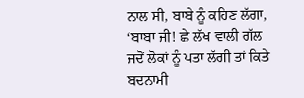ਨਾਲ ਸੀ, ਬਾਬੇ ਨੂੰ ਕਹਿਣ ਲੱਗਾ, ‘ਬਾਬਾ ਜੀ! ਛੇ ਲੱਖ ਵਾਲੀ ਗੱਲ ਜਦੋਂ ਲੋਕਾਂ ਨੂੰ ਪਤਾ ਲੱਗੀ ਤਾਂ ਕਿਤੇ ਬਦਨਾਮੀ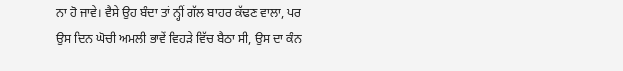ਨਾ ਹੋ ਜਾਵੇ। ਵੈਸੇ ਉਹ ਬੰਦਾ ਤਾਂ ਨ੍ਹੀਂ ਗੱਲ ਬਾਹਰ ਕੱਢਣ ਵਾਲਾ, ਪਰ ਉਸ ਦਿਨ ਘੋਚੀ ਅਮਲੀ ਭਾਵੇਂ ਵਿਹੜੇ ਵਿੱਚ ਬੈਠਾ ਸੀ, ਉਸ ਦਾ ਕੰਨ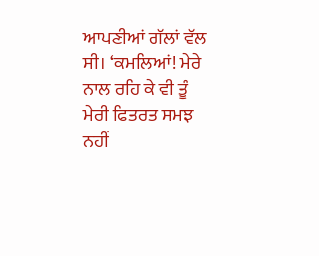ਆਪਣੀਆਂ ਗੱਲਾਂ ਵੱਲ ਸੀ। ‘ਕਮਲਿਆਂ! ਮੇਰੇ ਨਾਲ ਰਹਿ ਕੇ ਵੀ ਤੂੰ ਮੇਰੀ ਫਿਤਰਤ ਸਮਝ ਨਹੀਂ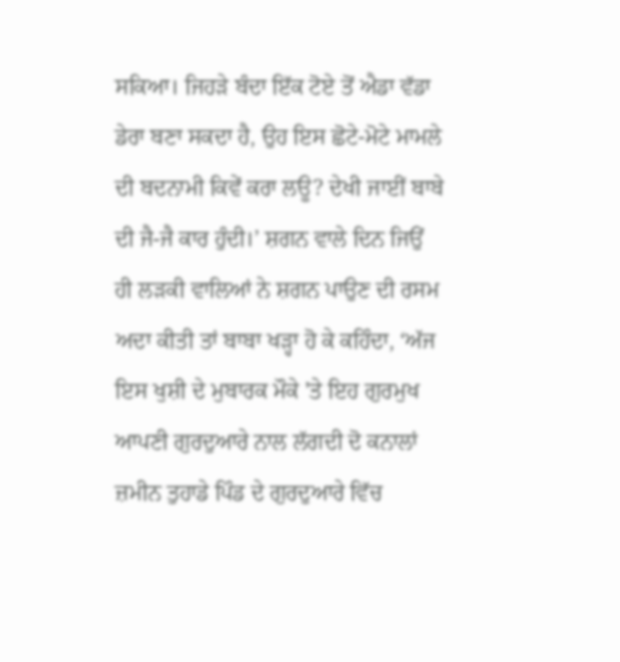ਸਕਿਆ। ਜਿਹੜੇ ਬੰਦਾ ਇੱਕ ਟੋਏ ਤੋਂ ਐਡਾ ਵੱਡਾ ਡੇਰਾ ਬਣਾ ਸਕਦਾ ਹੈ, ਉਹ ਇਸ ਛੋਟੇ-ਮੋਟੇ ਮਾਮਲੇ ਦੀ ਬਦਨਾਮੀ ਕਿਵੇਂ ਕਰਾ ਲਊ? ਦੇਖੀ ਜਾਈਂ ਬਾਬੇ ਦੀ ਜੈ-ਜੈ ਕਾਰ ਹੁੰਦੀ।’ ਸ਼ਗਨ ਵਾਲੇ ਦਿਨ ਜਿਉਂ ਹੀ ਲੜਕੀ ਵਾਲਿਆਂ ਨੇ ਸ਼ਗਨ ਪਾਉਣ ਦੀ ਰਸਮ ਅਦਾ ਕੀਤੀ ਤਾਂ ਬਾਬਾ ਖੜ੍ਹਾ ਹੋ ਕੇ ਕਹਿੰਦਾ, ‘ਅੱਜ ਇਸ ਖੁਸ਼ੀ ਦੇ ਮੁਬਾਰਕ ਮੌਕੇ 'ਤੇ ਇਹ ਗੁਰਮੁਖ ਆਪਣੀ ਗੁਰਦੁਆਰੇ ਨਾਲ ਲੱਗਦੀ ਦੋ ਕਨਾਲਾਂ ਜ਼ਮੀਨ ਤੁਹਾਡੇ ਪਿੰਡ ਦੇ ਗੁਰਦੁਆਰੇ ਵਿੱਚ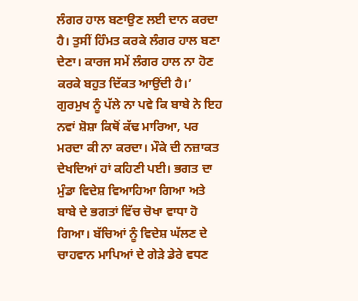ਲੰਗਰ ਹਾਲ ਬਣਾਉਣ ਲਈ ਦਾਨ ਕਰਦਾ ਹੈ। ਤੁਸੀਂ ਹਿੰਮਤ ਕਰਕੇ ਲੰਗਰ ਹਾਲ ਬਣਾ ਦੇਣਾ। ਕਾਰਜ ਸਮੇਂ ਲੰਗਰ ਹਾਲ ਨਾ ਹੋਣ ਕਰਕੇ ਬਹੁਤ ਦਿੱਕਤ ਆਉਂਦੀ ਹੈ।’
ਗੁਰਮੁਖ ਨੂੰ ਪੱਲੇ ਨਾ ਪਵੇ ਕਿ ਬਾਬੇ ਨੇ ਇਹ ਨਵਾਂ ਸ਼ੋਸ਼ਾ ਕਿਥੋਂ ਕੱਢ ਮਾਰਿਆ, ਪਰ ਮਰਦਾ ਕੀ ਨਾ ਕਰਦਾ। ਮੌਕੇ ਦੀ ਨਜ਼ਾਕਤ ਦੇਖਦਿਆਂ ਹਾਂ ਕਹਿਣੀ ਪਈ। ਭਗਤ ਦਾ ਮੁੰਡਾ ਵਿਦੇਸ਼ ਵਿਆਹਿਆ ਗਿਆ ਅਤੇ ਬਾਬੇ ਦੇ ਭਗਤਾਂ ਵਿੱਚ ਚੋਖਾ ਵਾਧਾ ਹੋ ਗਿਆ। ਬੱਚਿਆਂ ਨੂੰ ਵਿਦੇਸ਼ ਘੱਲਣ ਦੇ ਚਾਹਵਾਨ ਮਾਪਿਆਂ ਦੇ ਗੇੜੇ ਡੇਰੇ ਵਧਣ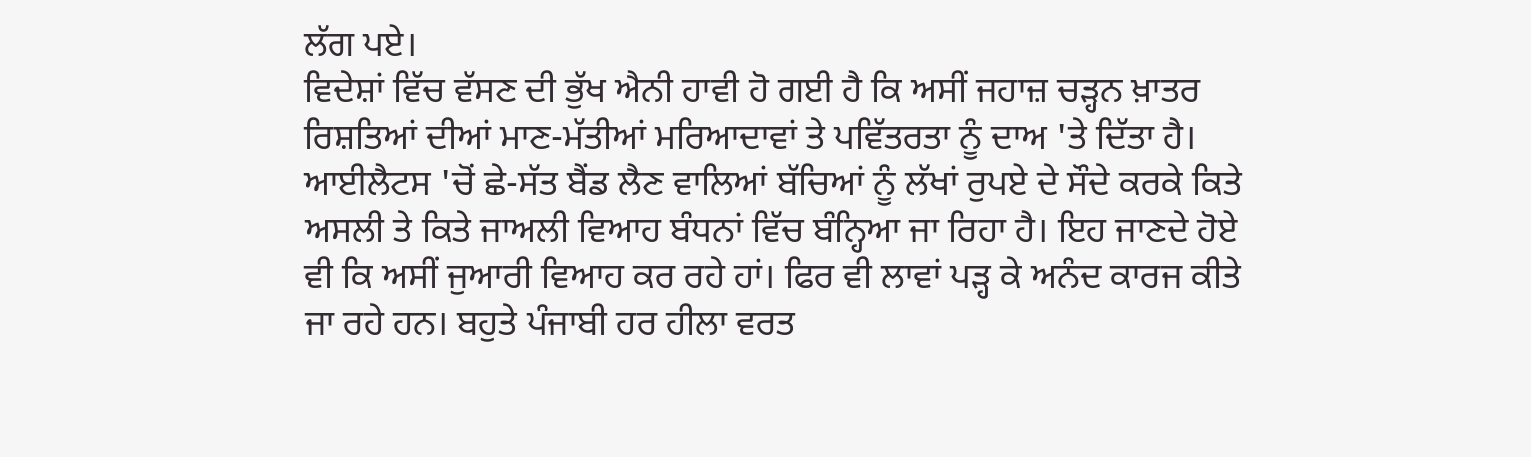ਲੱਗ ਪਏ।
ਵਿਦੇਸ਼ਾਂ ਵਿੱਚ ਵੱਸਣ ਦੀ ਭੁੱਖ ਐਨੀ ਹਾਵੀ ਹੋ ਗਈ ਹੈ ਕਿ ਅਸੀਂ ਜਹਾਜ਼ ਚੜ੍ਹਨ ਖ਼ਾਤਰ ਰਿਸ਼ਤਿਆਂ ਦੀਆਂ ਮਾਣ-ਮੱਤੀਆਂ ਮਰਿਆਦਾਵਾਂ ਤੇ ਪਵਿੱਤਰਤਾ ਨੂੰ ਦਾਅ 'ਤੇ ਦਿੱਤਾ ਹੈ। ਆਈਲੈਟਸ 'ਚੋਂ ਛੇ-ਸੱਤ ਬੈਂਡ ਲੈਣ ਵਾਲਿਆਂ ਬੱਚਿਆਂ ਨੂੰ ਲੱਖਾਂ ਰੁਪਏ ਦੇ ਸੌਦੇ ਕਰਕੇ ਕਿਤੇ ਅਸਲੀ ਤੇ ਕਿਤੇ ਜਾਅਲੀ ਵਿਆਹ ਬੰਧਨਾਂ ਵਿੱਚ ਬੰਨ੍ਹਿਆ ਜਾ ਰਿਹਾ ਹੈ। ਇਹ ਜਾਣਦੇ ਹੋਏ ਵੀ ਕਿ ਅਸੀਂ ਜੁਆਰੀ ਵਿਆਹ ਕਰ ਰਹੇ ਹਾਂ। ਫਿਰ ਵੀ ਲਾਵਾਂ ਪੜ੍ਹ ਕੇ ਅਨੰਦ ਕਾਰਜ ਕੀਤੇ ਜਾ ਰਹੇ ਹਨ। ਬਹੁਤੇ ਪੰਜਾਬੀ ਹਰ ਹੀਲਾ ਵਰਤ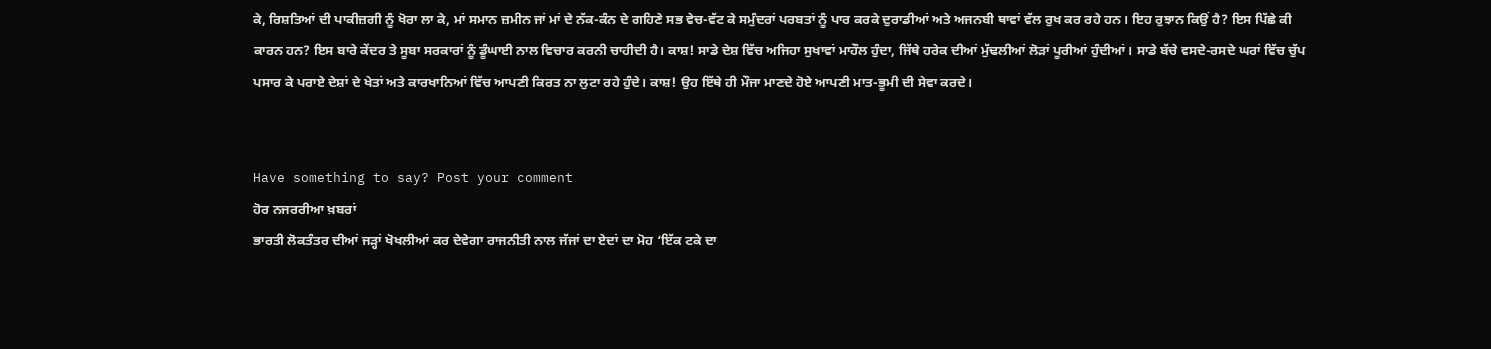ਕੇ, ਰਿਸ਼ਤਿਆਂ ਦੀ ਪਾਕੀਜ਼ਗੀ ਨੂੰ ਖੋਰਾ ਲਾ ਕੇ, ਮਾਂ ਸਮਾਨ ਜ਼ਮੀਨ ਜਾਂ ਮਾਂ ਦੇ ਨੱਕ-ਕੰਨ ਦੇ ਗਹਿਣੇ ਸਭ ਵੇਚ-ਵੱਟ ਕੇ ਸਮੁੰਦਰਾਂ ਪਰਬਤਾਂ ਨੂੰ ਪਾਰ ਕਰਕੇ ਦੁਰਾਡੀਆਂ ਅਤੇ ਅਜਨਬੀ ਥਾਵਾਂ ਵੱਲ ਰੁਖ ਕਰ ਰਹੇ ਹਨ। ਇਹ ਰੁਝਾਨ ਕਿਉਂ ਹੈ? ਇਸ ਪਿੱਛੇ ਕੀ ਕਾਰਨ ਹਨ? ਇਸ ਬਾਰੇ ਕੇਂਦਰ ਤੇ ਸੂਬਾ ਸਰਕਾਰਾਂ ਨੂੰ ਡੂੰਘਾਈ ਨਾਲ ਵਿਚਾਰ ਕਰਨੀ ਚਾਹੀਦੀ ਹੈ। ਕਾਸ਼! ਸਾਡੇ ਦੇਸ਼ ਵਿੱਚ ਅਜਿਹਾ ਸੁਖਾਵਾਂ ਮਾਹੌਲ ਹੁੰਦਾ, ਜਿੱਥੇ ਹਰੇਕ ਦੀਆਂ ਮੁੱਢਲੀਆਂ ਲੋੜਾਂ ਪੂਰੀਆਂ ਹੁੰਦੀਆਂ। ਸਾਡੇ ਬੱਚੇ ਵਸਦੇ-ਰਸਦੇ ਘਰਾਂ ਵਿੱਚ ਚੁੱਪ ਪਸਾਰ ਕੇ ਪਰਾਏ ਦੇਸ਼ਾਂ ਦੇ ਖੇਤਾਂ ਅਤੇ ਕਾਰਖਾਨਿਆਂ ਵਿੱਚ ਆਪਣੀ ਕਿਰਤ ਨਾ ਲੁਟਾ ਰਹੇ ਹੁੰਦੇ। ਕਾਸ਼! ਉਹ ਇੱਥੇ ਹੀ ਮੌਜਾ ਮਾਣਦੇ ਹੋਏ ਆਪਣੀ ਮਾਤ-ਭੂਮੀ ਦੀ ਸੇਵਾ ਕਰਦੇ।


Have something to say? Post your comment
ਹੋਰ ਨਜਰਰੀਆ ਖ਼ਬਰਾਂ
ਭਾਰਤੀ ਲੋਕਤੰਤਰ ਦੀਆਂ ਜੜ੍ਹਾਂ ਖੋਖਲੀਆਂ ਕਰ ਦੇਵੇਗਾ ਰਾਜਨੀਤੀ ਨਾਲ ਜੱਜਾਂ ਦਾ ਏਦਾਂ ਦਾ ਮੋਹ ‘ਇੱਕ ਟਕੇ ਦਾ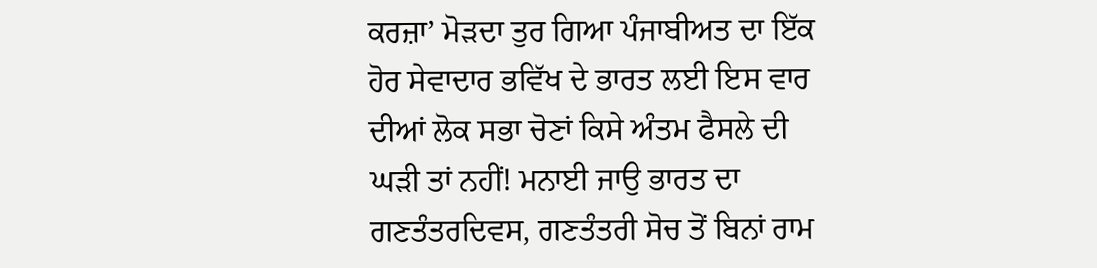ਕਰਜ਼ਾ’ ਮੋੜਦਾ ਤੁਰ ਗਿਆ ਪੰਜਾਬੀਅਤ ਦਾ ਇੱਕ ਹੋਰ ਸੇਵਾਦਾਰ ਭਵਿੱਖ ਦੇ ਭਾਰਤ ਲਈ ਇਸ ਵਾਰ ਦੀਆਂ ਲੋਕ ਸਭਾ ਚੋਣਾਂ ਕਿਸੇ ਅੰਤਮ ਫੈਸਲੇ ਦੀ ਘੜੀ ਤਾਂ ਨਹੀਂ! ਮਨਾਈ ਜਾਉ ਭਾਰਤ ਦਾ ਗਣਤੰਤਰਦਿਵਸ, ਗਣਤੰਤਰੀ ਸੋਚ ਤੋਂ ਬਿਨਾਂ ਰਾਮ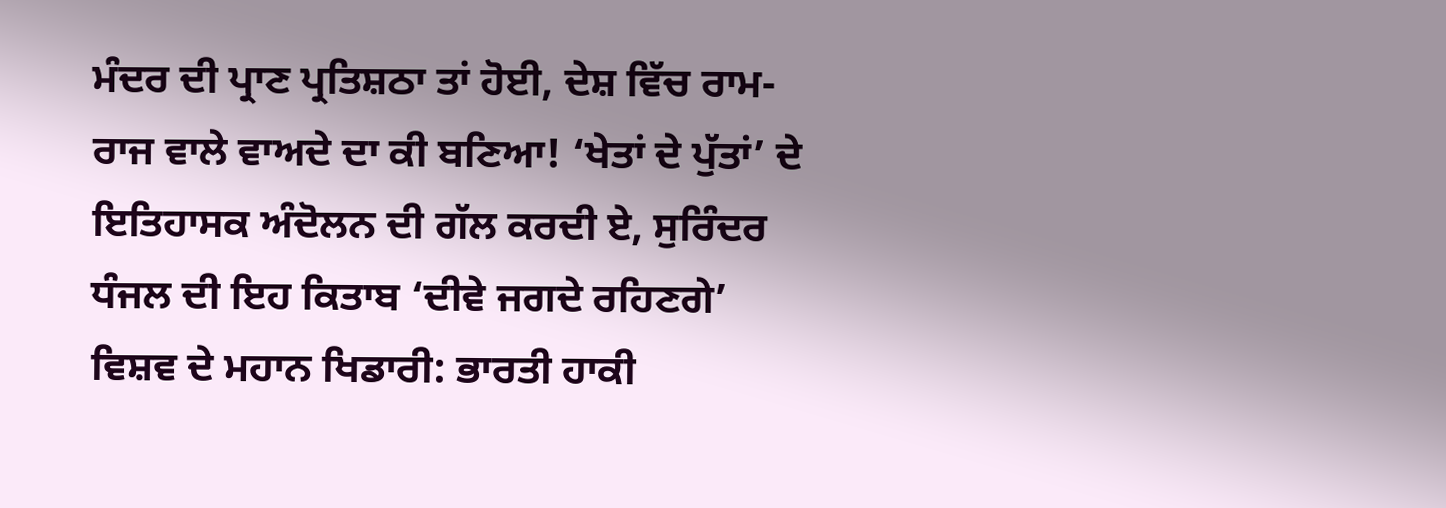ਮੰਦਰ ਦੀ ਪ੍ਰਾਣ ਪ੍ਰਤਿਸ਼ਠਾ ਤਾਂ ਹੋਈ, ਦੇਸ਼ ਵਿੱਚ ਰਾਮ-ਰਾਜ ਵਾਲੇ ਵਾਅਦੇ ਦਾ ਕੀ ਬਣਿਆ! ‘ਖੇਤਾਂ ਦੇ ਪੁੱਤਾਂ’ ਦੇ ਇਤਿਹਾਸਕ ਅੰਦੋਲਨ ਦੀ ਗੱਲ ਕਰਦੀ ਏ, ਸੁਰਿੰਦਰ ਧੰਜਲ ਦੀ ਇਹ ਕਿਤਾਬ ‘ਦੀਵੇ ਜਗਦੇ ਰਹਿਣਗੇ’ ਵਿਸ਼ਵ ਦੇ ਮਹਾਨ ਖਿਡਾਰੀ: ਭਾਰਤੀ ਹਾਕੀ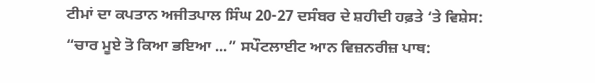ਟੀਮਾਂ ਦਾ ਕਪਤਾਨ ਅਜੀਤਪਾਲ ਸਿੰਘ 20-27 ਦਸੰਬਰ ਦੇ ਸ਼ਹੀਦੀ ਹਫ਼ਤੇ ‘ਤੇ ਵਿਸ਼ੇਸ: “ਚਾਰ ਮੂਏ ਤੋ ਕਿਆ ਭਇਆ ...” ਸਪੌਟਲਾਈਟ ਆਨ ਵਿਜ਼ਨਰੀਜ਼ ਪਾਥ: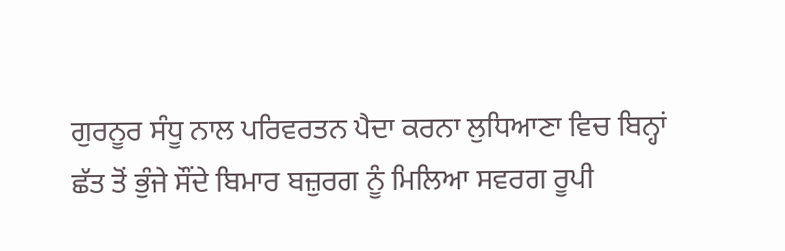ਗੁਰਨੂਰ ਸੰਧੂ ਨਾਲ ਪਰਿਵਰਤਨ ਪੈਦਾ ਕਰਨਾ ਲੁਧਿਆਣਾ ਵਿਚ ਬਿਨ੍ਹਾਂ ਛੱਤ ਤੋਂ ਭੁੰਜੇ ਸੌਂਦੇ ਬਿਮਾਰ ਬਜ਼ੁਰਗ ਨੂੰ ਮਿਲਿਆ ਸਵਰਗ ਰੂਪੀ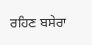ਰਹਿਣ ਬਸੇਰਾ